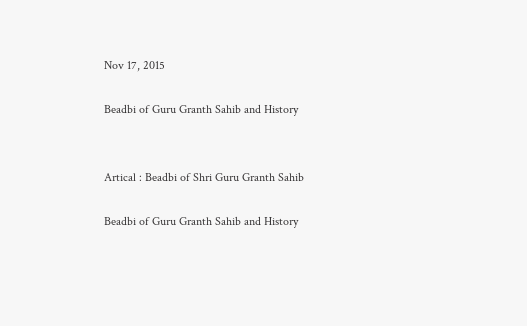Nov 17, 2015

Beadbi of Guru Granth Sahib and History


Artical : Beadbi of Shri Guru Granth Sahib

Beadbi of Guru Granth Sahib and History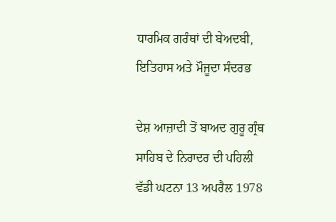ਧਾਰਮਿਕ ਗਰੰਥਾਂ ਦੀ ਬੇਅਦਬੀ, ਇਤਿਹਾਸ ਅਤੇ ਮੌਜੂਦਾ ਸੰਦਰਭ

ਦੇਸ਼ ਆਜ਼ਾਦੀ ਤੋਂ ਬਾਅਦ ਗੁਰੂ ਗ੍ਰੰਥ ਸਾਹਿਬ ਦੇ ਨਿਰਾਦਰ ਦੀ ਪਹਿਲੀ ਵੱਡੀ ਘਟਨਾ 13 ਅਪਰੈਲ 1978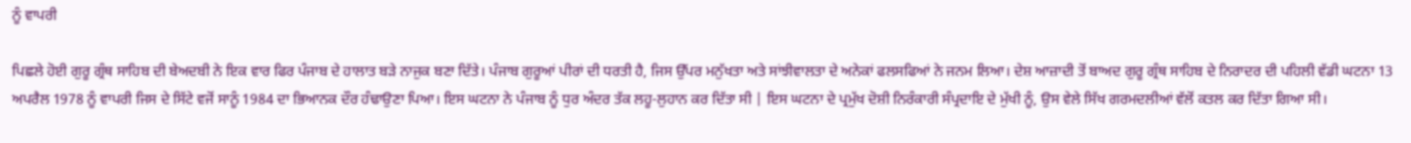ਨੂੰ ਵਾਪਰੀ

ਪਿਛਲੇ ਹੋਈ ਗੁਰੂ ਗ੍ਰੰਥ ਸਾਹਿਬ ਦੀ ਬੇਅਦਬੀ ਨੇ ਇਕ ਵਾਰ ਫਿਰ ਪੰਜਾਬ ਦੇ ਹਾਲਾਤ ਬੜੇ ਨਾਜੁਕ ਬਣਾ ਦਿੱਤੇ। ਪੰਜਾਬ ਗੁਰੂਆਂ ਪੀਰਾਂ ਦੀ ਧਰਤੀ ਹੈ, ਜਿਸ ਉੱਪਰ ਮਨੁੱਖਤਾ ਅਤੇ ਸਾਂਝੀਵਾਲਤਾ ਦੇ ਅਨੇਕਾਂ ਫਲਸਫਿਆਂ ਨੇ ਜਨਮ ਲਿਆ। ਦੇਸ਼ ਆਜ਼ਾਦੀ ਤੋਂ ਬਾਅਦ ਗੁਰੂ ਗ੍ਰੰਥ ਸਾਹਿਬ ਦੇ ਨਿਰਾਦਰ ਦੀ ਪਹਿਲੀ ਵੱਡੀ ਘਟਨਾ 13 ਅਪਰੈਲ 1978 ਨੂੰ ਵਾਪਰੀ ਜਿਸ ਦੇ ਸਿੱਟੇ ਵਜੋਂ ਸਾਨੂੰ 1984 ਦਾ ਭਿਆਨਕ ਦੌਰ ਹੰਢਾਉਣਾ ਪਿਆ। ਇਸ ਘਟਨਾ ਨੇ ਪੰਜਾਬ ਨੂੰ ਧੁਰ ਅੰਦਰ ਤੱਕ ਲਹੂ-ਲੁਹਾਨ ਕਰ ਦਿੱਤਾ ਸੀ | ਇਸ ਘਟਨਾ ਦੇ ਪ੍ਰਮੁੱਖ ਦੋਸ਼ੀ ਨਿਰੰਕਾਰੀ ਸੰਪ੍ਰਦਾਇ ਦੇ ਮੁੱਖੀ ਨੂੰ, ਉਸ ਵੇਲੇ ਸਿੱਖ ਗਰਮਦਲੀਆਂ ਵੱਲੋਂ ਕਤਲ ਕਰ ਦਿੱਤਾ ਗਿਆ ਸੀ।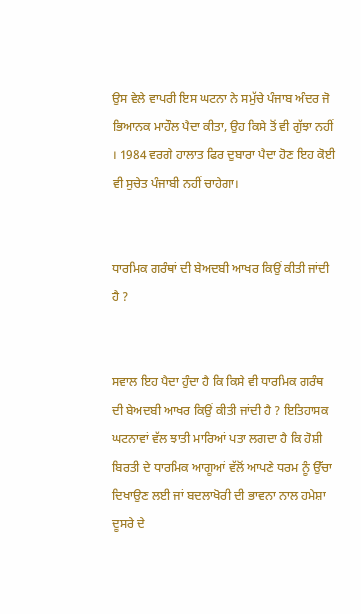ਉਸ ਵੇਲੇ ਵਾਪਰੀ ਇਸ ਘਟਨਾ ਨੇ ਸਮੁੱਚੇ ਪੰਜਾਬ ਅੰਦਰ ਜੋ ਭਿਆਨਕ ਮਾਹੌਲ ਪੈਦਾ ਕੀਤਾ, ਉਹ ਕਿਸੇ ਤੋਂ ਵੀ ਗੁੱਝਾ ਨਹੀਂ । 1984 ਵਰਗੇ ਹਾਲਾਤ ਫਿਰ ਦੁਬਾਰਾ ਪੈਦਾ ਹੋਣ ਇਹ ਕੋਈ ਵੀ ਸੁਚੇਤ ਪੰਜਾਬੀ ਨਹੀਂ ਚਾਹੇਗਾ।


ਧਾਰਮਿਕ ਗਰੰਥਾਂ ਦੀ ਬੇਅਦਬੀ ਆਖਰ ਕਿਉਂ ਕੀਤੀ ਜਾਂਦੀ ਹੈ ?


ਸਵਾਲ ਇਹ ਪੈਦਾ ਹੁੰਦਾ ਹੈ ਕਿ ਕਿਸੇ ਵੀ ਧਾਰਮਿਕ ਗਰੰਥ ਦੀ ਬੇਅਦਬੀ ਆਖਰ ਕਿਉਂ ਕੀਤੀ ਜਾਂਦੀ ਹੈ ? ਇਤਿਹਾਸਕ ਘਟਨਾਵਾਂ ਵੱਲ ਝਾਤੀ ਮਾਰਿਆਂ ਪਤਾ ਲਗਦਾ ਹੈ ਕਿ ਹੋਸ਼ੀ ਬਿਰਤੀ ਦੇ ਧਾਰਮਿਕ ਆਗੂਆਂ ਵੱਲੋਂ ਆਪਣੇ ਧਰਮ ਨੂੰ ਉੱਚਾ ਦਿਖਾਉਣ ਲਈ ਜਾਂ ਬਦਲਾਖੋਰੀ ਦੀ ਭਾਵਨਾ ਨਾਲ ਹਮੇਸ਼ਾ ਦੂਸਰੇ ਦੇ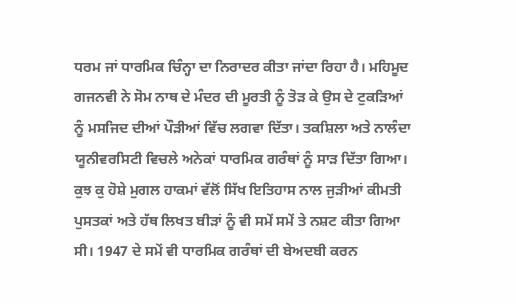ਧਰਮ ਜਾਂ ਧਾਰਮਿਕ ਚਿੰਨ੍ਹਾ ਦਾ ਨਿਰਾਦਰ ਕੀਤਾ ਜਾਂਦਾ ਰਿਹਾ ਹੈ। ਮਹਿਮੂਦ ਗਜਨਵੀ ਨੇ ਸੋਮ ਨਾਥ ਦੇ ਮੰਦਰ ਦੀ ਮੂਰਤੀ ਨੂੰ ਤੋੜ ਕੇ ਉਸ ਦੇ ਟੁਕੜਿਆਂ ਨੂੰ ਮਸਜਿਦ ਦੀਆਂ ਪੌੜੀਆਂ ਵਿੱਚ ਲਗਵਾ ਦਿੱਤਾ। ਤਕਸ਼ਿਲਾ ਅਤੇ ਨਾਲੰਦਾ ਯੂਨੀਵਰਸਿਟੀ ਵਿਚਲੇ ਅਨੇਕਾਂ ਧਾਰਮਿਕ ਗਰੰਥਾਂ ਨੂੰ ਸਾੜ ਦਿੱਤਾ ਗਿਆ। ਕੁਝ ਕੁ ਹੋਸ਼ੇ ਮੁਗਲ ਹਾਕਮਾਂ ਵੱਲੋਂ ਸਿੱਖ ਇਤਿਹਾਸ ਨਾਲ ਜੁੜੀਆਂ ਕੀਮਤੀ ਪੁਸਤਕਾਂ ਅਤੇ ਹੱਥ ਲਿਖਤ ਬੀੜਾਂ ਨੂੰ ਵੀ ਸਮੇਂ ਸਮੇਂ ਤੇ ਨਸ਼ਟ ਕੀਤਾ ਗਿਆ ਸੀ। 1947 ਦੇ ਸਮੇਂ ਵੀ ਧਾਰਮਿਕ ਗਰੰਥਾਂ ਦੀ ਬੇਅਦਬੀ ਕਰਨ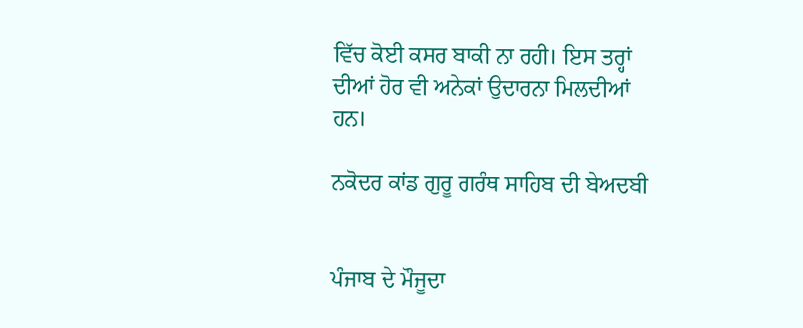ਵਿੱਚ ਕੋਈ ਕਸਰ ਬਾਕੀ ਨਾ ਰਹੀ। ਇਸ ਤਰ੍ਹਾਂ ਦੀਆਂ ਹੋਰ ਵੀ ਅਨੇਕਾਂ ਉਦਾਰਨਾ ਮਿਲਦੀਆਂ ਹਨ।

ਨਕੋਦਰ ਕਾਂਡ ਗੁਰੂ ਗਰੰਥ ਸਾਹਿਬ ਦੀ ਬੇਅਦਬੀ


ਪੰਜਾਬ ਦੇ ਮੌਜੂਦਾ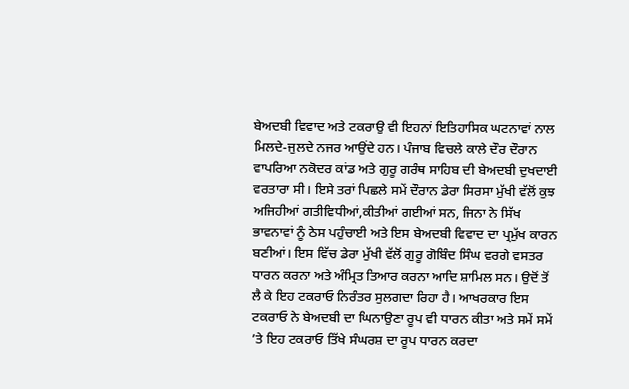ਬੇਅਦਬੀ ਵਿਵਾਦ ਅਤੇ ਟਕਰਾਉ ਵੀ ਇਹਨਾਂ ਇਤਿਹਾਸਿਕ ਘਟਨਾਵਾਂ ਨਾਲ ਮਿਲਦੇ-ਜੁਲਦੇ ਨਜਰ ਆਉਂਦੇ ਹਨ। ਪੰਜਾਬ ਵਿਚਲੇ ਕਾਲੇ ਦੌਰ ਦੌਰਾਨ ਵਾਪਰਿਆ ਨਕੋਦਰ ਕਾਂਡ ਅਤੇ ਗੁਰੂ ਗਰੰਥ ਸਾਹਿਬ ਦੀ ਬੇਅਦਬੀ ਦੁਖਦਾਈ ਵਰਤਾਰਾ ਸੀ। ਇਸੇ ਤਰਾਂ ਪਿਛਲੇ ਸਮੇਂ ਦੌਰਾਨ ਡੇਰਾ ਸਿਰਸਾ ਮੁੱਖੀ ਵੱਲੋਂ ਕੁਝ ਅਜਿਹੀਆਂ ਗਤੀਵਿਧੀਆਂ,ਕੀਤੀਆਂ ਗਈਆਂ ਸਨ, ਜਿਨਾ ਨੇ ਸਿੱਖ ਭਾਵਨਾਵਾਂ ਨੂੰ ਠੇਸ ਪਹੁੰਚਾਈ ਅਤੇ ਇਸ ਬੇਅਦਬੀ ਵਿਵਾਦ ਦਾ ਪ੍ਰਮੁੱਖ ਕਾਰਨ ਬਣੀਆਂ। ਇਸ ਵਿੱਚ ਡੇਰਾ ਮੁੱਖੀ ਵੱਲੋਂ ਗੁਰੂ ਗੋਬਿੰਦ ਸਿੰਘ ਵਰਗੇ ਵਸਤਰ ਧਾਰਨ ਕਰਨਾ ਅਤੇ ਅੰਮ੍ਰਿਤ ਤਿਆਰ ਕਰਨਾ ਆਦਿ ਸ਼ਾਮਿਲ ਸਨ। ਉਦੋਂ ਤੋਂ ਲੈ ਕੇ ਇਹ ਟਕਰਾਓ ਨਿਰੰਤਰ ਸੁਲਗਦਾ ਰਿਹਾ ਹੈ। ਆਖਰਕਾਰ ਇਸ ਟਕਰਾਓ ਨੇ ਬੇਅਦਬੀ ਦਾ ਘਿਨਾਉਣਾ ਰੂਪ ਵੀ ਧਾਰਨ ਕੀਤਾ ਅਤੇ ਸਮੇਂ ਸਮੇਂ ’ਤੇ ਇਹ ਟਕਰਾਓ ਤਿੱਖੇ ਸੰਘਰਸ਼ ਦਾ ਰੂਪ ਧਾਰਨ ਕਰਦਾ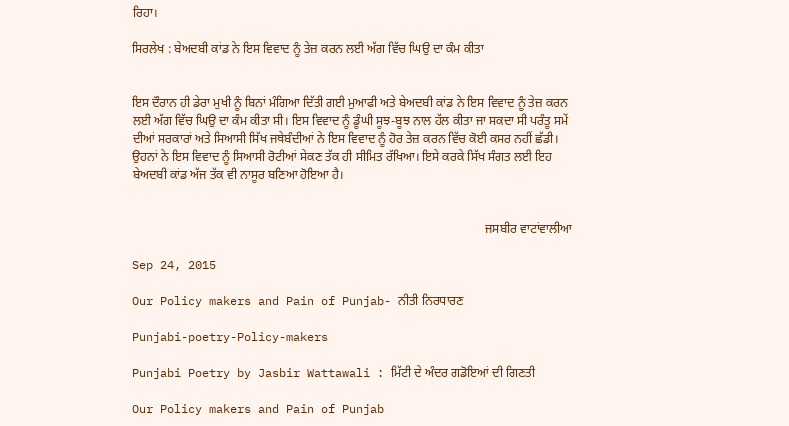ਰਿਹਾ।

ਸਿਰਲੇਖ : ਬੇਅਦਬੀ ਕਾਂਡ ਨੇ ਇਸ ਵਿਵਾਦ ਨੂੰ ਤੇਜ਼ ਕਰਨ ਲਈ ਅੱਗ ਵਿੱਚ ਘਿਉ ਦਾ ਕੰਮ ਕੀਤਾ


ਇਸ ਦੌਰਾਨ ਹੀ ਡੇਰਾ ਮੁਖੀ ਨੂੰ ਬਿਨਾਂ ਮੰਗਿਆ ਦਿੱਤੀ ਗਈ ਮੁਆਫੀ ਅਤੇ ਬੇਅਦਬੀ ਕਾਂਡ ਨੇ ਇਸ ਵਿਵਾਦ ਨੂੰ ਤੇਜ਼ ਕਰਨ ਲਈ ਅੱਗ ਵਿੱਚ ਘਿਉ ਦਾ ਕੰਮ ਕੀਤਾ ਸੀ। ਇਸ ਵਿਵਾਦ ਨੂੰ ਡੂੰਘੀ ਸੂਝ-ਬੂਝ ਨਾਲ ਹੱਲ ਕੀਤਾ ਜਾ ਸਕਦਾ ਸੀ ਪਰੰਤੂ ਸਮੇਂ ਦੀਆਂ ਸਰਕਾਰਾਂ ਅਤੇ ਸਿਆਸੀ ਸਿੱਖ ਜਥੇਬੰਦੀਆਂ ਨੇ ਇਸ ਵਿਵਾਦ ਨੂੰ ਹੋਰ ਤੇਜ਼ ਕਰਨ ਵਿੱਚ ਕੋਈ ਕਸਰ ਨਹੀਂ ਛੱਡੀ। ਉਹਨਾਂ ਨੇ ਇਸ ਵਿਵਾਦ ਨੂੰ ਸਿਆਸੀ ਰੋਟੀਆਂ ਸੇਕਣ ਤੱਕ ਹੀ ਸੀਮਿਤ ਰੱਖਿਆ। ਇਸੇ ਕਰਕੇ ਸਿੱਖ ਸੰਗਤ ਲਈ ਇਹ ਬੇਅਦਬੀ ਕਾਂਡ ਅੱਜ ਤੱਕ ਵੀ ਨਾਸੂਰ ਬਣਿਆ ਹੋਇਆ ਹੈ।


                                                                                                                 ਜਸਬੀਰ ਵਾਟਾਂਵਾਲੀਆ

Sep 24, 2015

Our Policy makers and Pain of Punjab- ਨੀਤੀ ਨਿਰਧਾਰਣ

Punjabi-poetry-Policy-makers

Punjabi Poetry by Jasbir Wattawali : ਮਿੱਟੀ ਦੇ ਅੰਦਰ ਗਡੋਇਆਂ ਦੀ ਗਿਣਤੀ

Our Policy makers and Pain of Punjab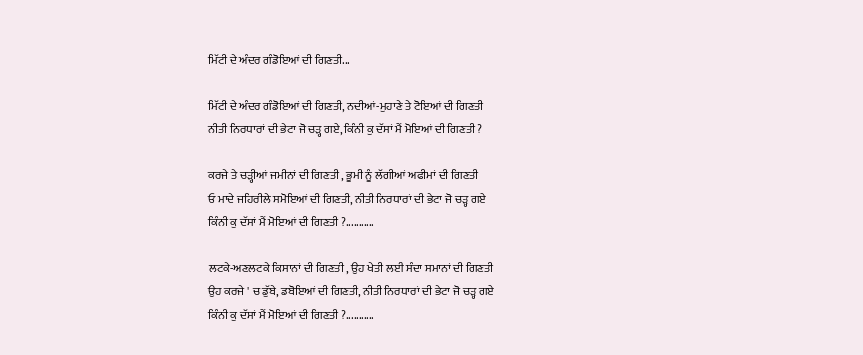ਮਿੱਟੀ ਦੇ ਅੰਦਰ ਗੰਡੋਇਆਂ ਦੀ ਗਿਣਤੀ...

ਮਿੱਟੀ ਦੇ ਅੰਦਰ ਗੰਡੋਇਆਂ ਦੀ ਗਿਣਤੀ, ਨਦੀਆਂ-ਮੁਹਾਣੇ ਤੇ ਟੋਇਆਂ ਦੀ ਗਿਣਤੀ
ਨੀਤੀ ਨਿਰਧਾਰਾਂ ਦੀ ਭੇਟਾ ਜੋ ਚੜ੍ਹ ਗਏ, ਕਿੰਨੀ ਕੁ ਦੱਸਾਂ ਮੈਂ ਮੋਇਆਂ ਦੀ ਗਿਣਤੀ ?

ਕਰਜੇ ਤੇ ਚੜ੍ਹੀਆਂ ਜਮੀਨਾਂ ਦੀ ਗਿਣਤੀ , ਭੂਮੀ ਨੂੰ ਲੱਗੀਆਂ ਅਫੀਮਾਂ ਦੀ ਗਿਣਤੀ
ਓ ਮਾਦੇ ਜਹਿਰੀਲੇ ਸਮੋਇਆਂ ਦੀ ਗਿਣਤੀ, ਨੀਤੀ ਨਿਰਧਾਰਾਂ ਦੀ ਭੇਟਾ ਜੋ ਚੜ੍ਹ ਗਏ
ਕਿੰਨੀ ਕੁ ਦੱਸਾਂ ਮੈਂ ਮੋਇਆਂ ਦੀ ਗਿਣਤੀ ?...........

ਲਟਕੇ-ਅਣਲਟਕੇ ਕਿਸਾਨਾਂ ਦੀ ਗਿਣਤੀ , ਉਹ ਖੇਤੀ ਲਈ ਸੰਦਾ ਸਮਾਨਾਂ ਦੀ ਗਿਣਤੀ
ਉਹ ਕਰਜੇ ' ਚ ਡੁੱਬੇ, ਡਬੋਇਆਂ ਦੀ ਗਿਣਤੀ, ਨੀਤੀ ਨਿਰਧਾਰਾਂ ਦੀ ਭੇਟਾ ਜੋ ਚੜ੍ਹ ਗਏ
ਕਿੰਨੀ ਕੁ ਦੱਸਾਂ ਮੈਂ ਮੋਇਆਂ ਦੀ ਗਿਣਤੀ ?...........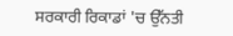ਸਰਕਾਰੀ ਰਿਕਾਡਾਂ 'ਚ ਉੱਨਤੀ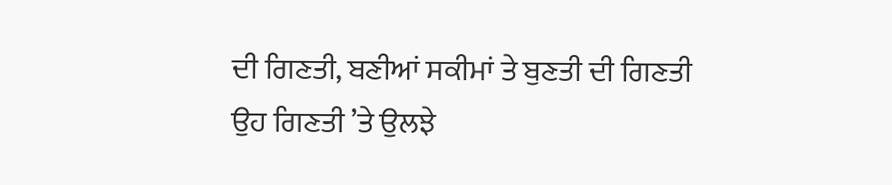ਦੀ ਗਿਣਤੀ, ਬਣੀਆਂ ਸਕੀਮਾਂ ਤੇ ਬੁਣਤੀ ਦੀ ਗਿਣਤੀ
ਉਹ ਗਿਣਤੀ ’ਤੇ ਉਲਝੇ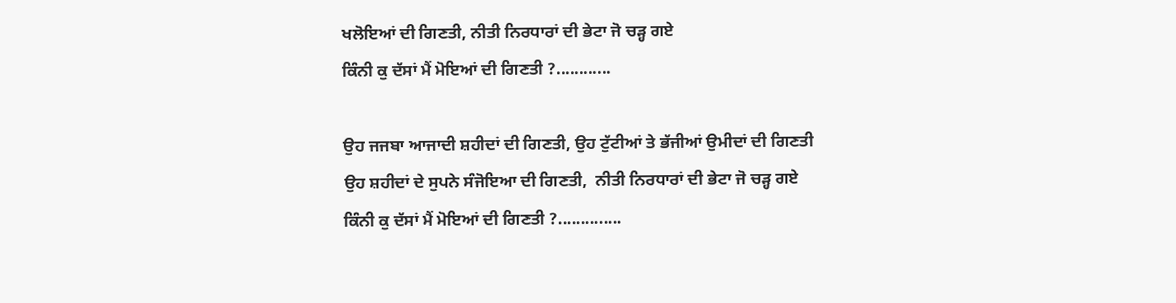ਖਲੋਇਆਂ ਦੀ ਗਿਣਤੀ, ਨੀਤੀ ਨਿਰਧਾਰਾਂ ਦੀ ਭੇਟਾ ਜੋ ਚੜ੍ਹ ਗਏ
ਕਿੰਨੀ ਕੁ ਦੱਸਾਂ ਮੈਂ ਮੋਇਆਂ ਦੀ ਗਿਣਤੀ ?............

ਉਹ ਜਜਬਾ ਆਜਾਦੀ ਸ਼ਹੀਦਾਂ ਦੀ ਗਿਣਤੀ, ਉਹ ਟੁੱਟੀਆਂ ਤੇ ਭੱਜੀਆਂ ਉਮੀਦਾਂ ਦੀ ਗਿਣਤੀ
ਉਹ ਸ਼ਹੀਦਾਂ ਦੇ ਸੁਪਨੇ ਸੰਜੋਇਆ ਦੀ ਗਿਣਤੀ,  ਨੀਤੀ ਨਿਰਧਾਰਾਂ ਦੀ ਭੇਟਾ ਜੋ ਚੜ੍ਹ ਗਏ
ਕਿੰਨੀ ਕੁ ਦੱਸਾਂ ਮੈਂ ਮੋਇਆਂ ਦੀ ਗਿਣਤੀ ?..............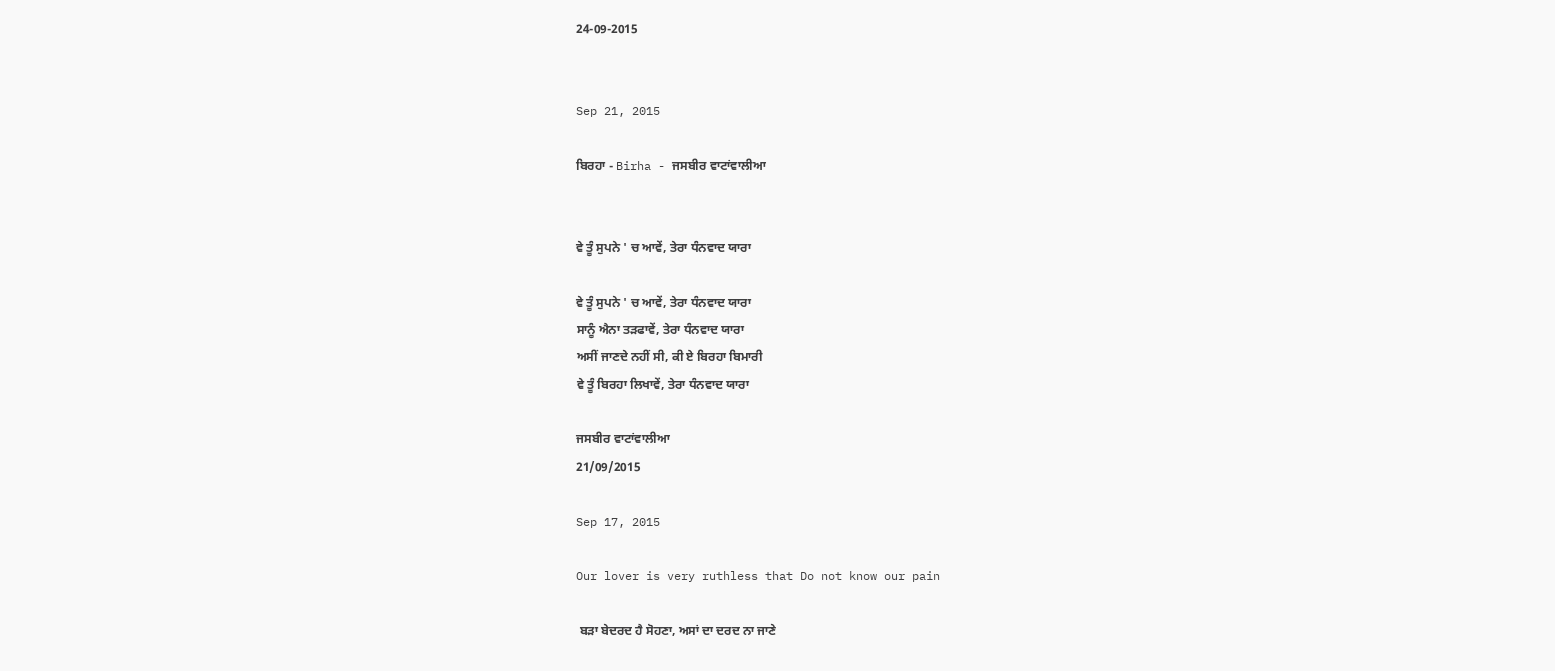24-09-2015


Sep 21, 2015

ਬਿਰਹਾ - Birha - ਜਸਬੀਰ ਵਾਟਾਂਵਾਲੀਆ


ਵੇ ਤੂੰ ਸੁਪਨੇ ' ਚ ਆਵੇਂ, ਤੇਰਾ ਧੰਨਵਾਦ ਯਾਰਾ

ਵੇ ਤੂੰ ਸੁਪਨੇ ' ਚ ਆਵੇਂ, ਤੇਰਾ ਧੰਨਵਾਦ ਯਾਰਾ
ਸਾਨੂੰ ਐਨਾ ਤੜਫਾਵੇਂ, ਤੇਰਾ ਧੰਨਵਾਦ ਯਾਰਾ
ਅਸੀਂ ਜਾਣਦੇ ਨਹੀਂ ਸੀ, ਕੀ ਏ ਬਿਰਹਾ ਬਿਮਾਰੀ
ਵੇ ਤੂੰ ਬਿਰਹਾ ਲਿਖਾਵੇਂ, ਤੇਰਾ ਧੰਨਵਾਦ ਯਾਰਾ

ਜਸਬੀਰ ਵਾਟਾਂਵਾਲੀਆ
21/09/2015

Sep 17, 2015

Our lover is very ruthless that Do not know our pain

 ਬੜਾ ਬੇਦਰਦ ਹੈ ਸੋਹਣਾ, ਅਸਾਂ ਦਾ ਦਰਦ ਨਾ ਜਾਣੇ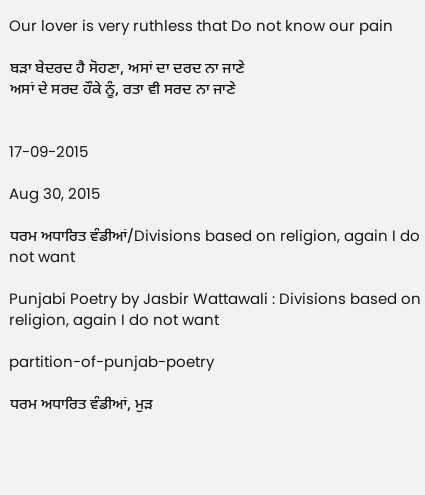Our lover is very ruthless that Do not know our pain

ਬੜਾ ਬੇਦਰਦ ਹੈ ਸੋਹਣਾ, ਅਸਾਂ ਦਾ ਦਰਦ ਨਾ ਜਾਣੇ
ਅਸਾਂ ਦੇ ਸਰਦ ਹੌਕੇ ਨੂੰ, ਰਤਾ ਵੀ ਸਰਦ ਨਾ ਜਾਣੇ


17-09-2015

Aug 30, 2015

ਧਰਮ ਅਧਾਰਿਤ ਵੰਡੀਆਂ/Divisions based on religion, again I do not want

Punjabi Poetry by Jasbir Wattawali : Divisions based on religion, again I do not want

partition-of-punjab-poetry

ਧਰਮ ਅਧਾਰਿਤ ਵੰਡੀਆਂ, ਮੁੜ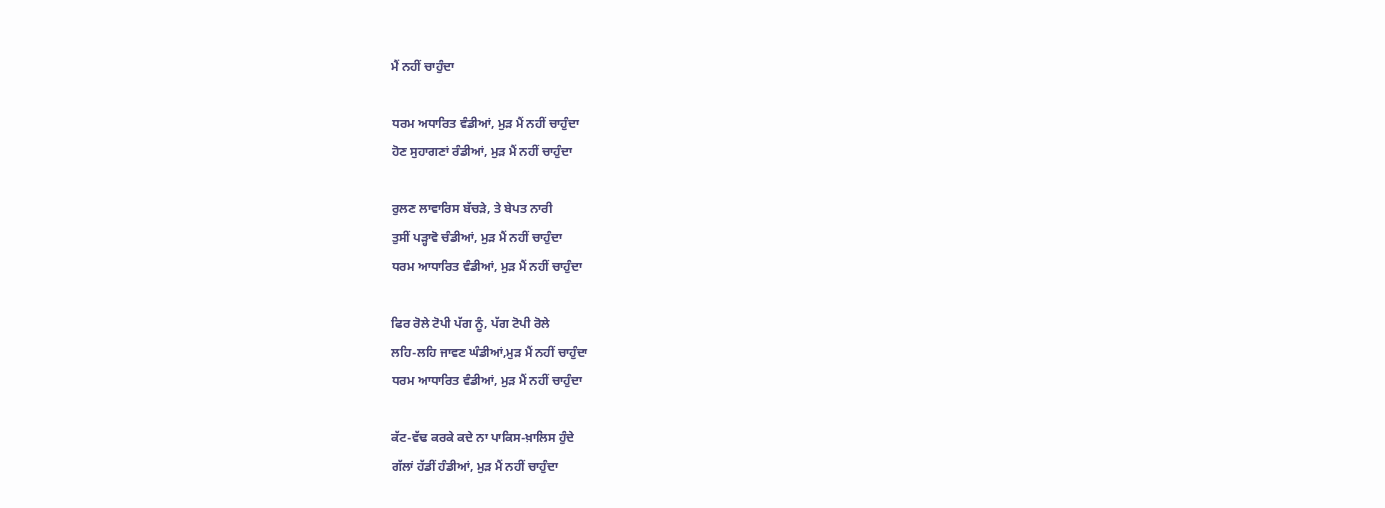ਮੈਂ ਨਹੀਂ ਚਾਹੁੰਦਾ

ਧਰਮ ਅਧਾਰਿਤ ਵੰਡੀਆਂ, ਮੁੜ ਮੈਂ ਨਹੀਂ ਚਾਹੁੰਦਾ
ਹੋਣ ਸੁਹਾਗਣਾਂ ਰੰਡੀਆਂ, ਮੁੜ ਮੈਂ ਨਹੀਂ ਚਾਹੁੰਦਾ

ਰੁਲਣ ਲਾਵਾਰਿਸ ਬੱਚੜੇ, ਤੇ ਬੇਪਤ ਨਾਰੀ
ਤੁਸੀਂ ਪੜ੍ਹਾਵੋ ਚੰਡੀਆਂ, ਮੁੜ ਮੈਂ ਨਹੀਂ ਚਾਹੁੰਦਾ
ਧਰਮ ਆਧਾਰਿਤ ਵੰਡੀਆਂ, ਮੁੜ ਮੈਂ ਨਹੀਂ ਚਾਹੁੰਦਾ

ਫਿਰ ਰੋਲੇ ਟੋਪੀ ਪੱਗ ਨੂੰ, ਪੱਗ ਟੋਪੀ ਰੋਲੇ
ਲਹਿ-ਲਹਿ ਜਾਵਣ ਘੰਡੀਆਂ,ਮੁੜ ਮੈਂ ਨਹੀਂ ਚਾਹੁੰਦਾ
ਧਰਮ ਆਧਾਰਿਤ ਵੰਡੀਆਂ, ਮੁੜ ਮੈਂ ਨਹੀਂ ਚਾਹੁੰਦਾ

ਕੱਟ-ਵੱਢ ਕਰਕੇ ਕਦੇ ਨਾ ਪਾਕਿਸ-ਖ਼ਾਲਿਸ ਹੁੰਦੇ
ਗੱਲਾਂ ਹੱਡੀਂ ਹੰਡੀਆਂ, ਮੁੜ ਮੈਂ ਨਹੀਂ ਚਾਹੁੰਦਾ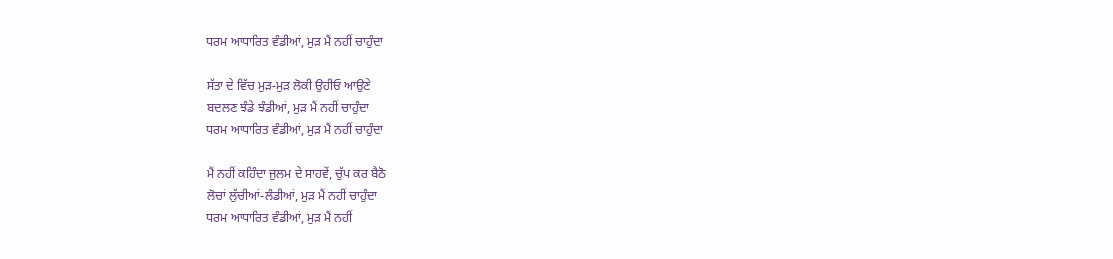ਧਰਮ ਆਧਾਰਿਤ ਵੰਡੀਆਂ, ਮੁੜ ਮੈਂ ਨਹੀਂ ਚਾਹੁੰਦਾ

ਸੱਤਾ ਦੇ ਵਿੱਚ ਮੁੜ-ਮੁੜ ਲੋਕੀ ਉਹੀਓ ਆਉਣੇ
ਬਦਲਣ ਝੰਡੇ ਝੰਡੀਆਂ, ਮੁੜ ਮੈਂ ਨਹੀਂ ਚਾਹੁੰਦਾ
ਧਰਮ ਆਧਾਰਿਤ ਵੰਡੀਆਂ, ਮੁੜ ਮੈਂ ਨਹੀਂ ਚਾਹੁੰਦਾ

ਮੈਂ ਨਹੀਂ ਕਹਿੰਦਾ ਜੁਲਮ ਦੇ ਸਾਹਵੇਂ, ਚੁੱਪ ਕਰ ਬੈਠੋ
ਲੋਚਾਂ ਲੁੱਚੀਆਂ-ਲੰਡੀਆਂ, ਮੁੜ ਮੈਂ ਨਹੀਂ ਚਾਹੁੰਦਾ
ਧਰਮ ਆਧਾਰਿਤ ਵੰਡੀਆਂ, ਮੁੜ ਮੈਂ ਨਹੀਂ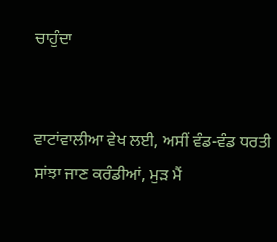ਚਾਹੁੰਦਾ


ਵਾਟਾਂਵਾਲੀਆ ਵੇਖ ਲਈ, ਅਸੀਂ ਵੰਡ-ਵੰਡ ਧਰਤੀ
ਸਾਂਝਾ ਜਾਣ ਕਰੰਡੀਆਂ, ਮੁੜ ਮੈਂ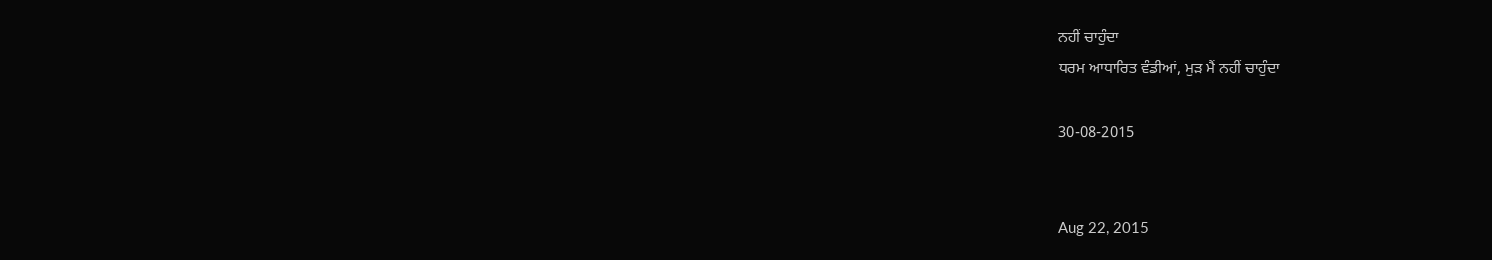ਨਹੀਂ ਚਾਹੁੰਦਾ
ਧਰਮ ਆਧਾਰਿਤ ਵੰਡੀਆਂ, ਮੁੜ ਮੈਂ ਨਹੀਂ ਚਾਹੁੰਦਾ

30-08-2015


Aug 22, 2015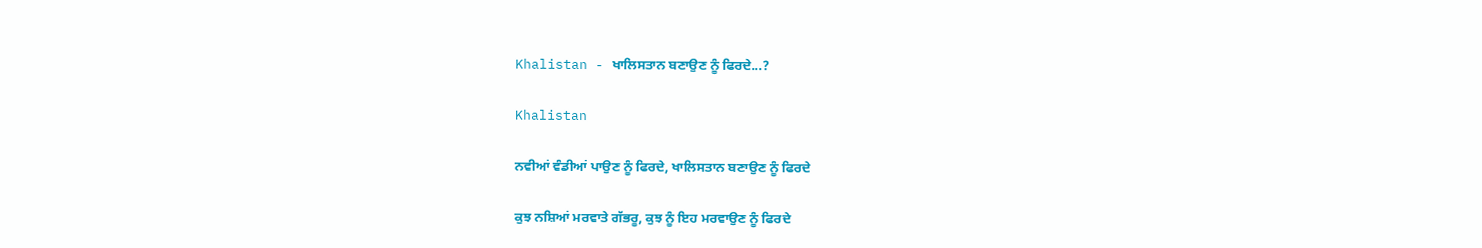Khalistan - ਖਾਲਿਸਤਾਨ ਬਣਾਉਣ ਨੂੰ ਫਿਰਦੇ...?

Khalistan

ਨਵੀਆਂ ਵੰਡੀਆਂ ਪਾਉਣ ਨੂੰ ਫਿਰਦੇ, ਖਾਲਿਸਤਾਨ ਬਣਾਉਣ ਨੂੰ ਫਿਰਦੇ

ਕੁਝ ਨਸ਼ਿਆਂ ਮਰਵਾਤੇ ਗੱਭਰੂ, ਕੁਝ ਨੂੰ ਇਹ ਮਰਵਾਉਣ ਨੂੰ ਫਿਰਦੇ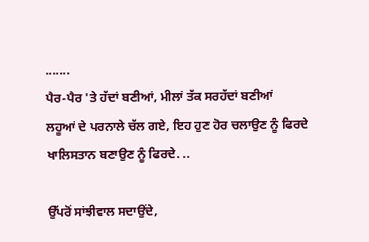.......
ਪੈਰ-ਪੈਰ 'ਤੇ ਹੱਦਾਂ ਬਣੀਆਂ, ਮੀਲਾਂ ਤੱਕ ਸਰਹੱਦਾਂ ਬਣੀਆਂ
ਲਹੂਆਂ ਦੇ ਪਰਨਾਲੇ ਚੱਲ ਗਏ, ਇਹ ਹੁਣ ਹੋਰ ਚਲਾਉਣ ਨੂੰ ਫਿਰਦੇ
ਖਾਲਿਸਤਾਨ ਬਣਾਉਣ ਨੂੰ ਫਿਰਦੇ. ..

ਉੱਪਰੋਂ ਸਾਂਝੀਵਾਲ ਸਦਾਉਂਦੇ,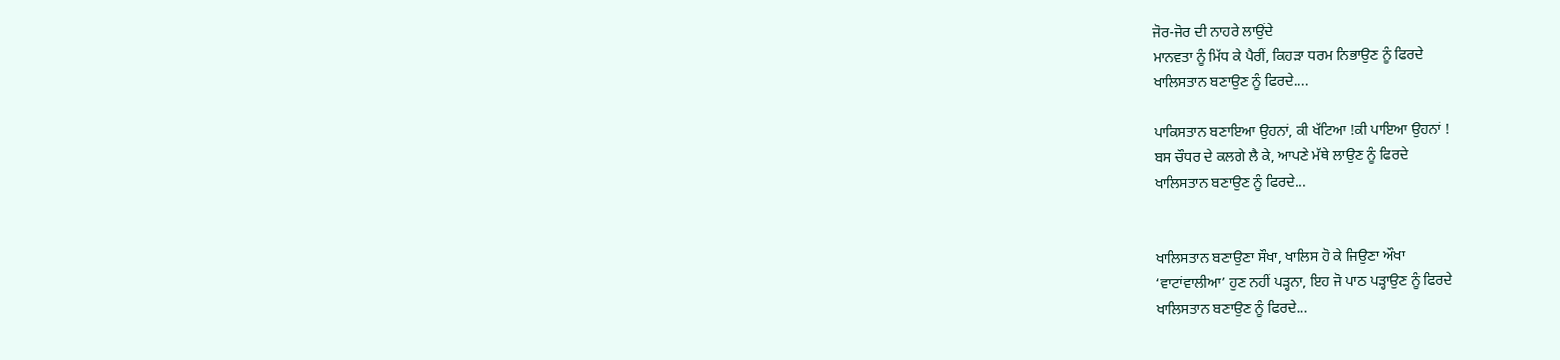ਜੋਰ-ਜੋਰ ਦੀ ਨਾਹਰੇ ਲਾਉਂਦੇ
ਮਾਨਵਤਾ ਨੂੰ ਮਿੱਧ ਕੇ ਪੈਰੀਂ, ਕਿਹੜਾ ਧਰਮ ਨਿਭਾਉਣ ਨੂੰ ਫਿਰਦੇ
ਖਾਲਿਸਤਾਨ ਬਣਾਉਣ ਨੂੰ ਫਿਰਦੇ....

ਪਾਕਿਸਤਾਨ ਬਣਾਇਆ ਉਹਨਾਂ, ਕੀ ਖੱਟਿਆ !ਕੀ ਪਾਇਆ ਉਹਨਾਂ !
ਬਸ ਚੌਧਰ ਦੇ ਕਲਗੇ ਲੈ ਕੇ, ਆਪਣੇ ਮੱਥੇ ਲਾਉਣ ਨੂੰ ਫਿਰਦੇ
ਖਾਲਿਸਤਾਨ ਬਣਾਉਣ ਨੂੰ ਫਿਰਦੇ...


ਖਾਲਿਸਤਾਨ ਬਣਾਉਣਾ ਸੌਖਾ, ਖਾਲਿਸ ਹੋ ਕੇ ਜਿਉਣਾ ਔਖਾ
‘ਵਾਟਾਂਵਾਲੀਆ’ ਹੁਣ ਨਹੀਂ ਪੜ੍ਹਨਾ, ਇਹ ਜੋ ਪਾਠ ਪੜ੍ਹਾਉਣ ਨੂੰ ਫਿਰਦੇ
ਖਾਲਿਸਤਾਨ ਬਣਾਉਣ ਨੂੰ ਫਿਰਦੇ...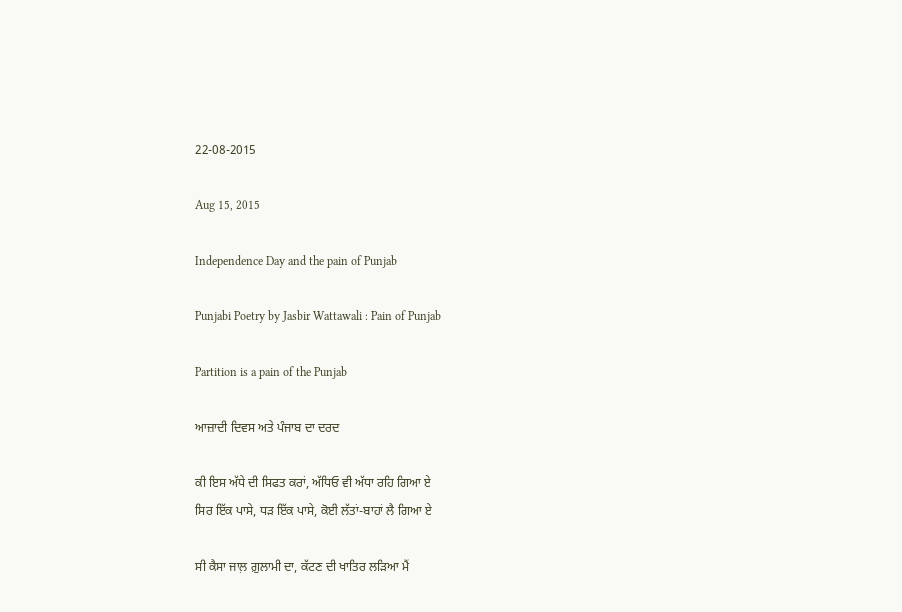22-08-2015

Aug 15, 2015

Independence Day and the pain of Punjab

Punjabi Poetry by Jasbir Wattawali : Pain of Punjab

Partition is a pain of the Punjab

ਆਜ਼ਾਦੀ ਦਿਵਸ ਅਤੇ ਪੰਜਾਬ ਦਾ ਦਰਦ

ਕੀ ਇਸ ਅੱਧੇ ਦੀ ਸਿਫਤ ਕਰਾਂ, ਅੱਧਿਓ ਵੀ ਅੱਧਾ ਰਹਿ ਗਿਆ ਏ
ਸਿਰ ਇੱਕ ਪਾਸੇ, ਧੜ ਇੱਕ ਪਾਸੇ, ਕੋਈ ਲੱਤਾਂ-ਬਾਹਾਂ ਲੈ ਗਿਆ ਏ

ਸੀ ਕੈਸਾ ਜਾਲ਼ ਗ਼ੁਲਾਮੀ ਦਾ, ਕੱਟਣ ਦੀ ਖਾਤਿਰ ਲੜਿਆ ਮੈਂ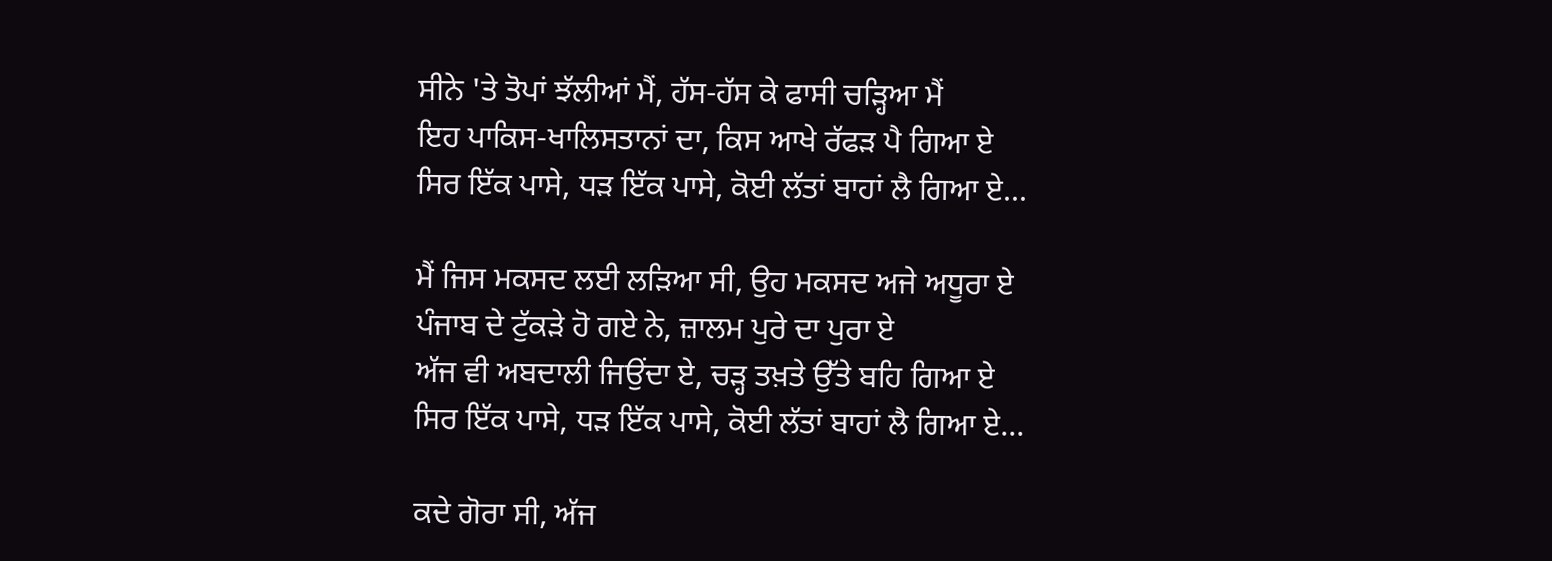ਸੀਨੇ 'ਤੇ ਤੋਪਾਂ ਝੱਲੀਆਂ ਮੈਂ, ਹੱਸ-ਹੱਸ ਕੇ ਫਾਸੀ ਚੜ੍ਹਿਆ ਮੈਂ
ਇਹ ਪਾਕਿਸ-ਖਾਲਿਸਤਾਨਾਂ ਦਾ, ਕਿਸ ਆਖੇ ਰੱਫੜ ਪੈ ਗਿਆ ਏ
ਸਿਰ ਇੱਕ ਪਾਸੇ, ਧੜ ਇੱਕ ਪਾਸੇ, ਕੋਈ ਲੱਤਾਂ ਬਾਹਾਂ ਲੈ ਗਿਆ ਏ...

ਮੈਂ ਜਿਸ ਮਕਸਦ ਲਈ ਲੜਿਆ ਸੀ, ਉਹ ਮਕਸਦ ਅਜੇ ਅਧੂਰਾ ਏ
ਪੰਜਾਬ ਦੇ ਟੁੱਕੜੇ ਹੋ ਗਏ ਨੇ, ਜ਼ਾਲਮ ਪੁਰੇ ਦਾ ਪੁਰਾ ਏ
ਅੱਜ ਵੀ ਅਬਦਾਲੀ ਜਿਉਂਦਾ ਏ, ਚੜ੍ਹ ਤਖ਼ਤੇ ਉੱਤੇ ਬਹਿ ਗਿਆ ਏ
ਸਿਰ ਇੱਕ ਪਾਸੇ, ਧੜ ਇੱਕ ਪਾਸੇ, ਕੋਈ ਲੱਤਾਂ ਬਾਹਾਂ ਲੈ ਗਿਆ ਏ...

ਕਦੇ ਗੋਰਾ ਸੀ, ਅੱਜ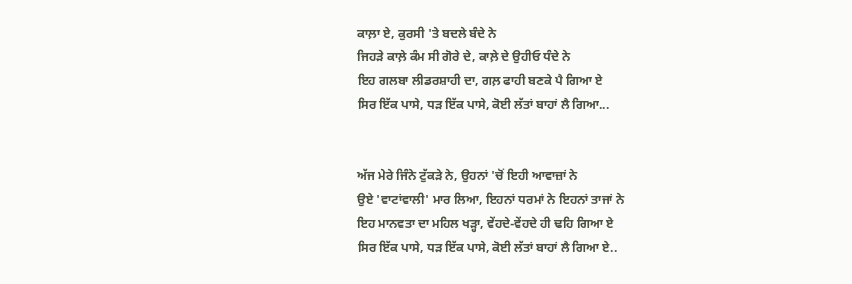ਕਾਲ਼ਾ ਏ, ਕੁਰਸੀ 'ਤੇ ਬਦਲੇ ਬੰਦੇ ਨੇ
ਜਿਹੜੇ ਕਾਲ਼ੇ ਕੰਮ ਸੀ ਗੋਰੇ ਦੇ, ਕਾਲ਼ੇ ਦੇ ਉਹੀਓ ਧੰਦੇ ਨੇ
ਇਹ ਗਲਬਾ ਲੀਡਰਸ਼ਾਹੀ ਦਾ, ਗਲ਼ ਫਾਹੀ ਬਣਕੇ ਪੈ ਗਿਆ ਏ
ਸਿਰ ਇੱਕ ਪਾਸੇ, ਧੜ ਇੱਕ ਪਾਸੇ, ਕੋਈ ਲੱਤਾਂ ਬਾਹਾਂ ਲੈ ਗਿਆ...


ਅੱਜ ਮੇਰੇ ਜਿੰਨੇ ਟੁੱਕੜੇ ਨੇ, ਉਹਨਾਂ 'ਚੋਂ ਇਹੀ ਆਵਾਜ਼ਾਂ ਨੇ
ਉਏ 'ਵਾਟਾਂਵਾਲੀ' ਮਾਰ ਲਿਆ, ਇਹਨਾਂ ਧਰਮਾਂ ਨੇ ਇਹਨਾਂ ਤਾਜਾਂ ਨੇ
ਇਹ ਮਾਨਵਤਾ ਦਾ ਮਹਿਲ ਖੜ੍ਹਾ, ਵੇਂਹਦੇ-ਵੇਂਹਦੇ ਹੀ ਢਹਿ ਗਿਆ ਏ
ਸਿਰ ਇੱਕ ਪਾਸੇ, ਧੜ ਇੱਕ ਪਾਸੇ, ਕੋਈ ਲੱਤਾਂ ਬਾਹਾਂ ਲੈ ਗਿਆ ਏ..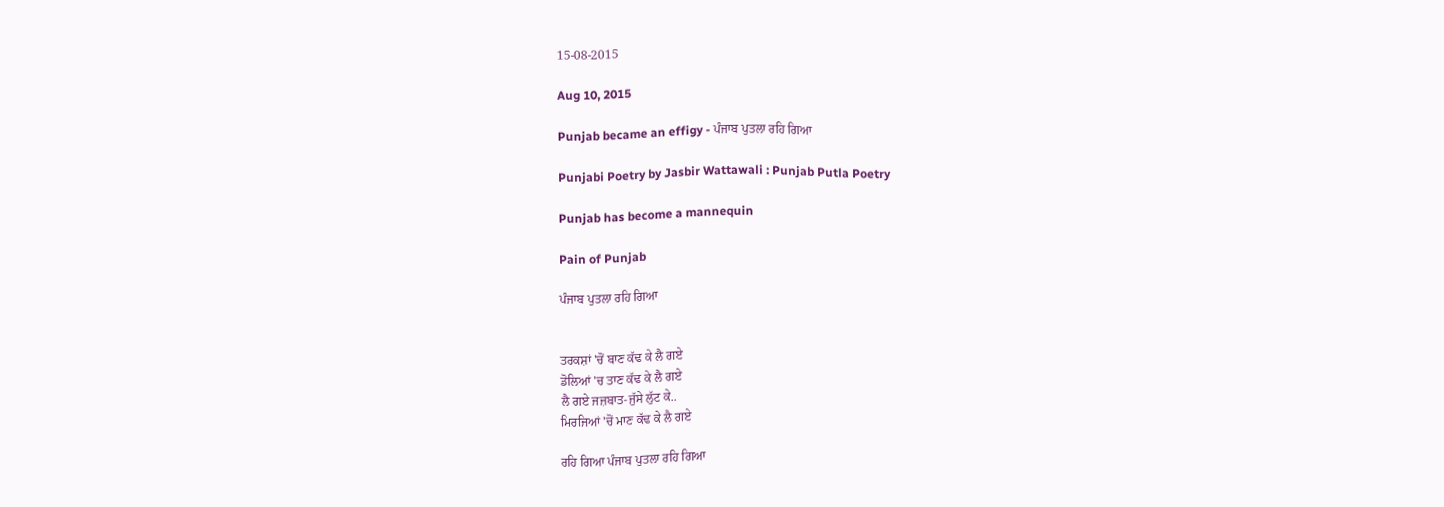15-08-2015

Aug 10, 2015

Punjab became an effigy - ਪੰਜਾਬ ਪੁਤਲਾ ਰਹਿ ਗਿਆ

Punjabi Poetry by Jasbir Wattawali : Punjab Putla Poetry

Punjab has become a mannequin

Pain of Punjab

ਪੰਜਾਬ ਪੁਤਲਾ ਰਹਿ ਗਿਆ


ਤਰਕਸ਼ਾਂ 'ਚੋਂ ਬਾਣ ਕੱਢ ਕੇ ਲੈ ਗਏ
ਡੋਲਿਆਂ 'ਚ ਤਾਣ ਕੱਢ ਕੇ ਲੈ ਗਏ
ਲੈ ਗਏ ਜਜ਼ਬਾਤ-ਜੁੱਸੇ ਲੁੱਟ ਕੇ..
ਮਿਰਜਿਆਂ 'ਚੋਂ ਮਾਣ ਕੱਢ ਕੇ ਲੈ ਗਏ

ਰਹਿ ਗਿਆ ਪੰਜਾਬ ਪੁਤਲਾ ਰਹਿ ਗਿਆ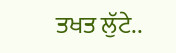ਤਖਤ ਲੁੱਟੇ..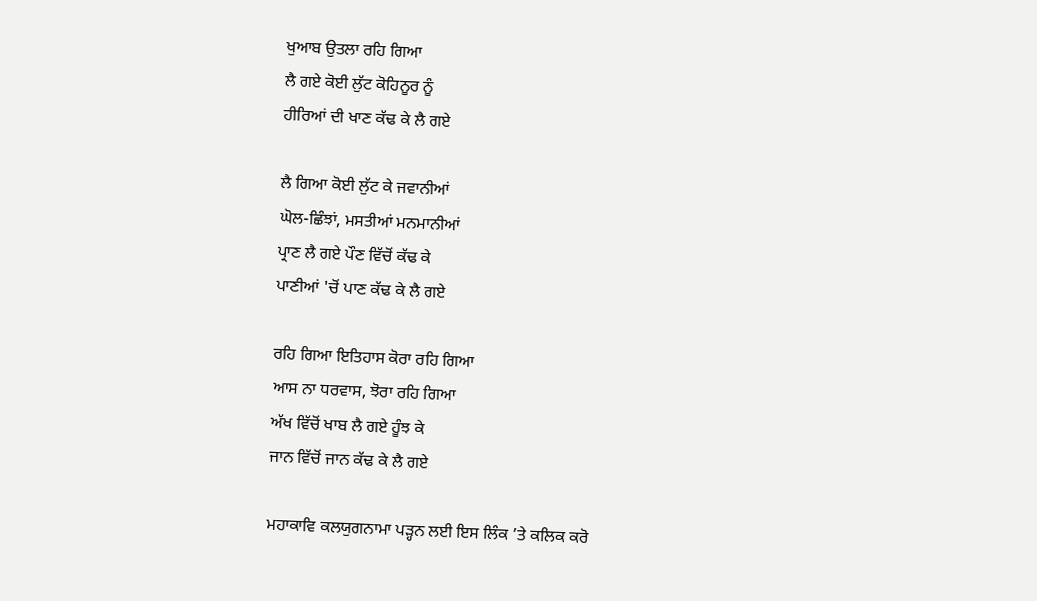ਖੁਆਬ ਉਤਲਾ ਰਹਿ ਗਿਆ
ਲੈ ਗਏ ਕੋਈ ਲੁੱਟ ਕੋਹਿਨੂਰ ਨੂੰ
ਹੀਰਿਆਂ ਦੀ ਖਾਣ ਕੱਢ ਕੇ ਲੈ ਗਏ

ਲੈ ਗਿਆ ਕੋਈ ਲੁੱਟ ਕੇ ਜਵਾਨੀਆਂ
ਘੋਲ-ਛਿੰਝਾਂ, ਮਸਤੀਆਂ ਮਨਮਾਨੀਆਂ
ਪ੍ਰਾਣ ਲੈ ਗਏ ਪੌਣ ਵਿੱਚੋਂ ਕੱਢ ਕੇ
ਪਾਣੀਆਂ 'ਚੋਂ ਪਾਣ ਕੱਢ ਕੇ ਲੈ ਗਏ

ਰਹਿ ਗਿਆ ਇਤਿਹਾਸ ਕੋਰਾ ਰਹਿ ਗਿਆ
ਆਸ ਨਾ ਧਰਵਾਸ, ਝੋਰਾ ਰਹਿ ਗਿਆ
ਅੱਖ ਵਿੱਚੋਂ ਖਾਬ ਲੈ ਗਏ ਹੂੰਝ ਕੇ
ਜਾਨ ਵਿੱਚੋਂ ਜਾਨ ਕੱਢ ਕੇ ਲੈ ਗਏ

ਮਹਾਕਾਵਿ ਕਲਯੁਗਨਾਮਾ ਪੜ੍ਹਨ ਲਈ ਇਸ ਲਿੰਕ ’ਤੇ ਕਲਿਕ ਕਰੋ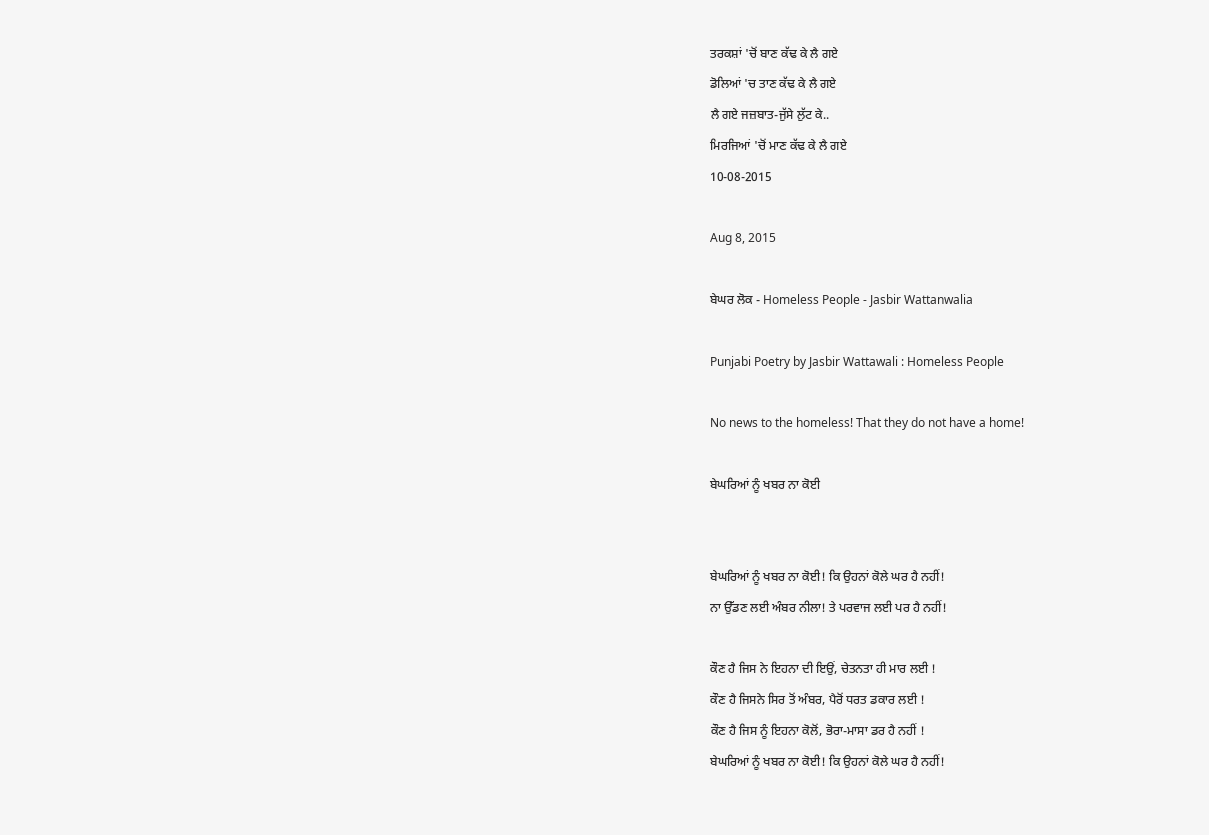ਤਰਕਸ਼ਾਂ 'ਚੋਂ ਬਾਣ ਕੱਢ ਕੇ ਲੈ ਗਏ
ਡੋਲਿਆਂ 'ਚ ਤਾਣ ਕੱਢ ਕੇ ਲੈ ਗਏ
ਲੈ ਗਏ ਜਜ਼ਬਾਤ-ਜੁੱਸੇ ਲੁੱਟ ਕੇ..
ਮਿਰਜਿਆਂ 'ਚੋਂ ਮਾਣ ਕੱਢ ਕੇ ਲੈ ਗਏ
10-08-2015

Aug 8, 2015

ਬੇਘਰ ਲੋਕ - Homeless People - Jasbir Wattanwalia

Punjabi Poetry by Jasbir Wattawali : Homeless People

No news to the homeless! That they do not have a home!

ਬੇਘਰਿਆਂ ਨੂੰ ਖਬਰ ਨਾ ਕੋਈ


ਬੇਘਰਿਆਂ ਨੂੰ ਖਬਰ ਨਾ ਕੋਈ! ਕਿ ਉਹਨਾਂ ਕੋਲੇ ਘਰ ਹੈ ਨਹੀਂ!
ਨਾ ਉੱਡਣ ਲਈ ਅੰਬਰ ਨੀਲਾ! ਤੇ ਪਰਵਾਜ ਲਈ ਪਰ ਹੈ ਨਹੀਂ!

ਕੌਣ ਹੈ ਜਿਸ ਨੇ ਇਹਨਾ ਦੀ ਇਉਂ, ਚੇਤਨਤਾ ਹੀ ਮਾਰ ਲਈ !
ਕੌਣ ਹੈ ਜਿਸਨੇ ਸਿਰ ਤੋਂ ਅੰਬਰ, ਪੈਰੋਂ ਧਰਤ ਡਕਾਰ ਲਈ !
ਕੌਣ ਹੈ ਜਿਸ ਨੂੰ ਇਹਨਾ ਕੋਲੋਂ, ਭੋਰਾ-ਮਾਸਾ ਡਰ ਹੈ ਨਹੀਂ !
ਬੇਘਰਿਆਂ ਨੂੰ ਖਬਰ ਨਾ ਕੋਈ! ਕਿ ਉਹਨਾਂ ਕੋਲੇ ਘਰ ਹੈ ਨਹੀਂ!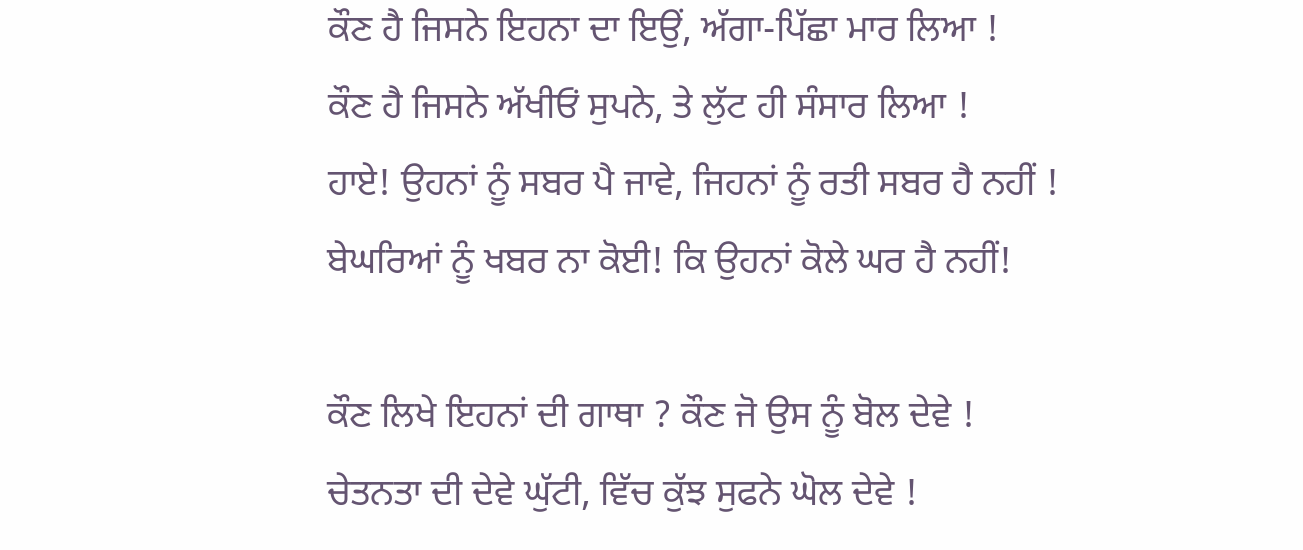ਕੌਣ ਹੈ ਜਿਸਨੇ ਇਹਨਾ ਦਾ ਇਉਂ, ਅੱਗਾ-ਪਿੱਛਾ ਮਾਰ ਲਿਆ !
ਕੌਣ ਹੈ ਜਿਸਨੇ ਅੱਖੀਓਂ ਸੁਪਨੇ, ਤੇ ਲੁੱਟ ਹੀ ਸੰਸਾਰ ਲਿਆ !
ਹਾਏ! ਉਹਨਾਂ ਨੂੰ ਸਬਰ ਪੈ ਜਾਵੇ, ਜਿਹਨਾਂ ਨੂੰ ਰਤੀ ਸਬਰ ਹੈ ਨਹੀਂ !
ਬੇਘਰਿਆਂ ਨੂੰ ਖਬਰ ਨਾ ਕੋਈ! ਕਿ ਉਹਨਾਂ ਕੋਲੇ ਘਰ ਹੈ ਨਹੀਂ!

ਕੌਣ ਲਿਖੇ ਇਹਨਾਂ ਦੀ ਗਾਥਾ ? ਕੌਣ ਜੋ ਉਸ ਨੂੰ ਬੋਲ ਦੇਵੇ !
ਚੇਤਨਤਾ ਦੀ ਦੇਵੇ ਘੁੱਟੀ, ਵਿੱਚ ਕੁੱਝ ਸੁਫਨੇ ਘੋਲ ਦੇਵੇ !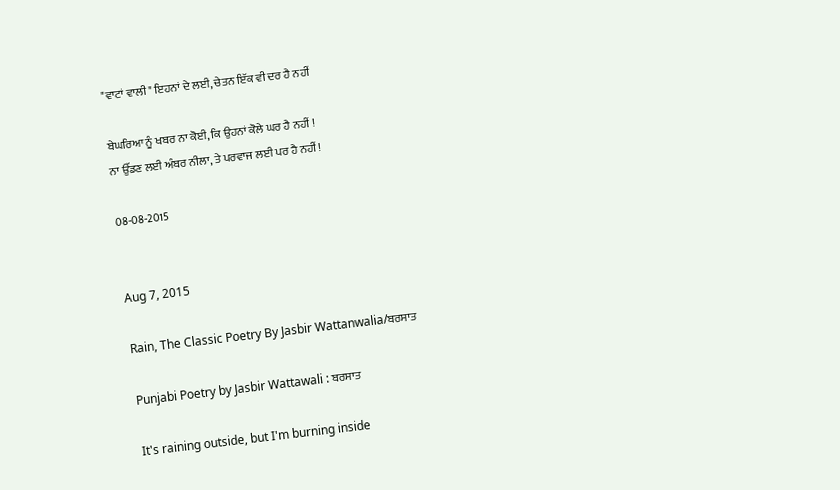"ਵਾਟਾਂ ਵਾਲੀ" ਇਹਨਾਂ ਦੇ ਲਈ, ਚੇਤਨ ਇੱਕ ਵੀ ਦਰ ਹੈ ਨਹੀਂ

ਬੇਘਰਿਆ ਨੂੰ ਖਬਰ ਨਾ ਕੋਈ, ਕਿ ਉਹਨਾਂ ਕੋਲੇ ਘਰ ਹੈ ਨਹੀਂ !
ਨਾ ਉੱਡਣ ਲਈ ਅੰਬਰ ਨੀਲਾ, ਤੇ ਪਰਵਾਜ ਲਈ ਪਰ ਹੈ ਨਹੀਂ!

08-08-2015


Aug 7, 2015

Rain, The Classic Poetry By Jasbir Wattanwalia/ਬਰਸਾਤ

Punjabi Poetry by Jasbir Wattawali : ਬਰਸਾਤ

It's raining outside, but I'm burning inside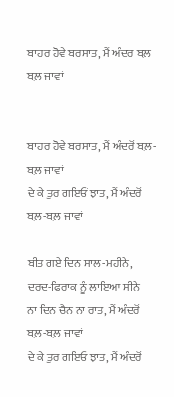ਬਾਹਰ ਹੋਵੇ ਬਰਸਾਤ, ਮੈਂ ਅੰਦਰ ਬਲ਼ ਬਲ਼ ਜਾਵਾਂ


ਬਾਹਰ ਹੋਵੇ ਬਰਸਾਤ, ਮੈਂ ਅੰਦਰੋਂ ਬਲ਼-ਬਲ਼ ਜਾਵਾਂ
ਦੇ ਕੇ ਤੁਰ ਗਇਓਂ ਝਾਤ, ਮੈਂ ਅੰਦਰੋਂ ਬਲ਼-ਬਲ਼ ਜਾਵਾਂ

ਬੀਤ ਗਏ ਦਿਨ ਸਾਲ-ਮਹੀਨੇ, ਦਰਦ-ਫਿਰਾਕ ਨੂੰ ਲਾਇਆ ਸੀਨੇ
ਨਾ ਦਿਨ ਚੈਨ ਨਾ ਰਾਤ, ਮੈਂ ਅੰਦਰੋਂ ਬਲ਼-ਬਲ਼ ਜਾਵਾਂ
ਦੇ ਕੇ ਤੁਰ ਗਇਓ ਝਾਤ, ਮੈਂ ਅੰਦਰੋਂ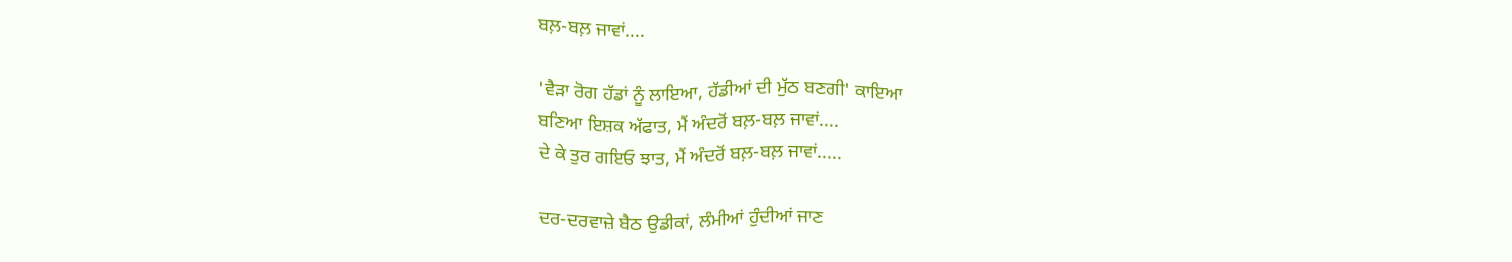ਬਲ਼-ਬਲ਼ ਜਾਵਾਂ....

'ਵੈੜਾ ਰੋਗ ਹੱਡਾਂ ਨੂੰ ਲਾਇਆ, ਹੱਡੀਆਂ ਦੀ ਮੁੱਠ ਬਣਗੀ' ਕਾਇਆ
ਬਣਿਆ ਇਸ਼ਕ ਅੱਫਾਤ, ਮੈਂ ਅੰਦਰੋਂ ਬਲ਼-ਬਲ਼ ਜਾਵਾਂ....
ਦੇ ਕੇ ਤੁਰ ਗਇਓ ਝਾਤ, ਮੈਂ ਅੰਦਰੋਂ ਬਲ਼-ਬਲ਼ ਜਾਵਾਂ.....

ਦਰ-ਦਰਵਾਜ਼ੇ ਬੈਠ ਉਡੀਕਾਂ, ਲੰਮੀਆਂ ਹੁੰਦੀਆਂ ਜਾਣ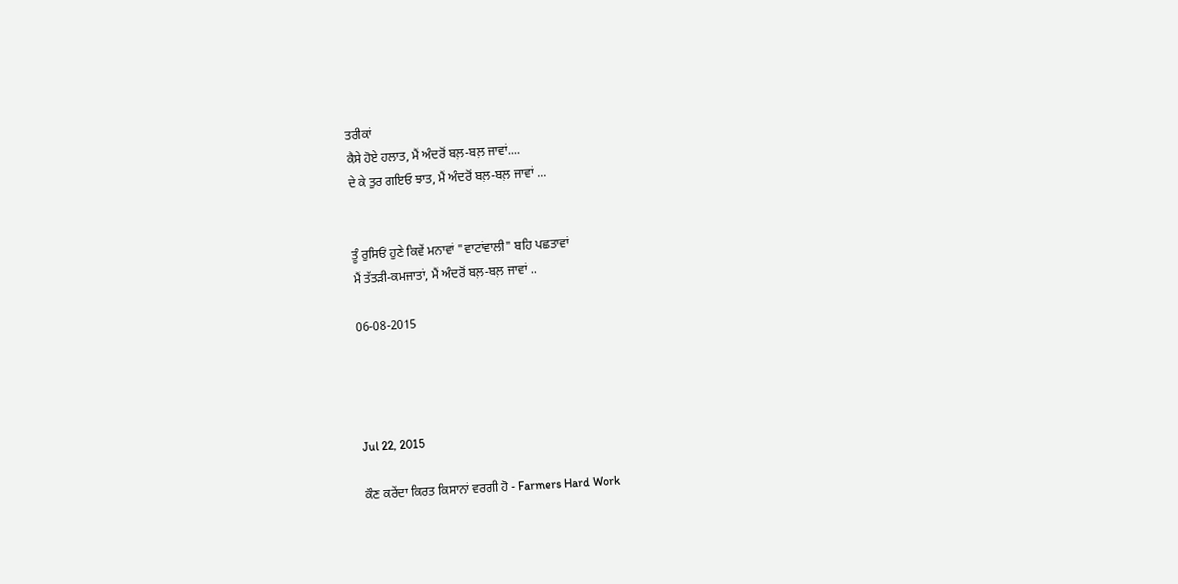ਤਰੀਕਾਂ
ਕੈਸੇ ਹੋਏ ਹਲਾਤ, ਮੈਂ ਅੰਦਰੋਂ ਬਲ਼-ਬਲ਼ ਜਾਵਾਂ....
ਦੇ ਕੇ ਤੁਰ ਗਇਓ ਝਾਤ, ਮੈਂ ਅੰਦਰੋਂ ਬਲ਼-ਬਲ਼ ਜਾਵਾਂ ...


ਤੂੰ ਰੁਸਿਓਂ ਹੁਣੇ ਕਿਵੇਂ ਮਨਾਵਾਂ "ਵਾਟਾਂਵਾਲੀ" ਬਹਿ ਪਛਤਾਵਾਂ
ਮੈਂ ਤੱਤੜੀ-ਕਮਜਾਤਾਂ, ਮੈਂ ਅੰਦਰੋਂ ਬਲ਼-ਬਲ਼ ਜਾਵਾਂ ..

06-08-2015




Jul 22, 2015

ਕੌਣ ਕਰੇਂਦਾ ਕਿਰਤ ਕਿਸਾਨਾਂ ਵਰਗੀ ਹੋ - Farmers Hard Work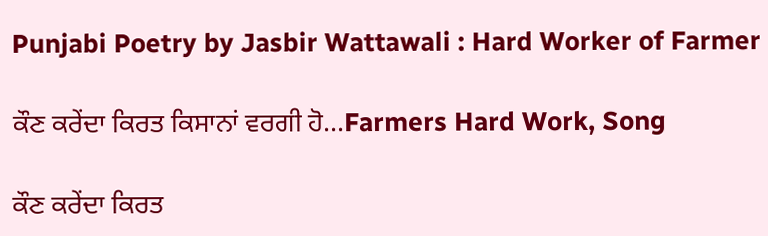Punjabi Poetry by Jasbir Wattawali : Hard Worker of Farmer

ਕੌਣ ਕਰੇਂਦਾ ਕਿਰਤ ਕਿਸਾਨਾਂ ਵਰਗੀ ਹੋ...Farmers Hard Work, Song

ਕੌਣ ਕਰੇਂਦਾ ਕਿਰਤ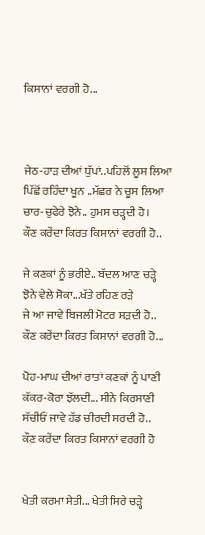ਕਿਸਾਨਾਂ ਵਰਗੀ ਹੋ...



ਜੇਠ-ਹਾੜ ਦੀਆਂ ਧੁੱਪਾਂ..ਪਹਿਲੋਂ ਲੂਸ ਲਿਆ
ਪਿੱਛੋਂ ਰਹਿੰਦਾ ਖੂਨ ..ਮੱਛਰ ਨੇ ਚੂਸ ਲਿਆ
ਚਾਰ-ਚੁਫੇਰੇ ਝੋਨੇ.. ਹੁਮਸ ਚੜ੍ਹਦੀ ਹੋ।
ਕੌਣ ਕਰੇਂਦਾ ਕਿਰਤ ਕਿਸਾਨਾਂ ਵਰਗੀ ਹੋ..

ਜੇ ਕਣਕਾਂ ਨੂੰ ਭਰੀਏ.. ਬੱਦਲ ਆਣ ਚੜ੍ਹੇ
ਝੋਨੇ ਵੇਲੇ ਸੋਕਾ...ਖੱਤੇ ਰਹਿਣ ਰੜੇ
ਜੇ ਆ ਜਾਵੇ ਬਿਜਲੀ ਮੋਟਰ ਸੜਦੀ ਹੋ..
ਕੌਣ ਕਰੇਂਦਾ ਕਿਰਤ ਕਿਸਾਨਾਂ ਵਰਗੀ ਹੋ...

ਪੋਹ-ਮਾਘ ਦੀਆਂ ਰਾਤਾਂ ਕਣਕਾਂ ਨੂੰ ਪਾਣੀ
ਕੱਕਰ-ਕੋਰਾ ਝੱਲਦੀ... ਸੀਨੇ ਕਿਰਸਾਣੀ
ਸੱਚੀਓਂ ਜਾਵੇ ਹੱਡ ਚੀਰਦੀ ਸਰਦੀ ਹੋ..
ਕੌਣ ਕਰੇਂਦਾ ਕਿਰਤ ਕਿਸਾਨਾਂ ਵਰਗੀ ਹੋ


ਖੇਤੀ ਕਰਮਾ ਸੇਤੀ... ਖੇਤੀ ਸਿਰੇ ਚੜ੍ਹੇ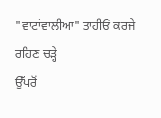"ਵਾਟਾਂਵਾਲੀਆ" ਤਾਹੀਓਂ ਕਰਜੇ ਰਹਿਣ ਚੜ੍ਹੇ
ਉੱਪਰੋਂ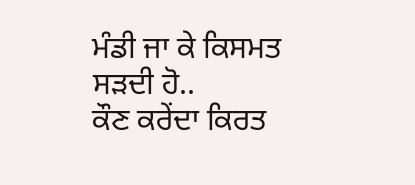ਮੰਡੀ ਜਾ ਕੇ ਕਿਸਮਤ ਸੜਦੀ ਹੋ..
ਕੌਣ ਕਰੇਂਦਾ ਕਿਰਤ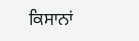ਕਿਸਾਨਾਂ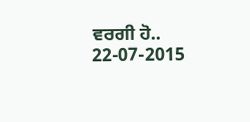ਵਰਗੀ ਹੋ..
22-07-2015